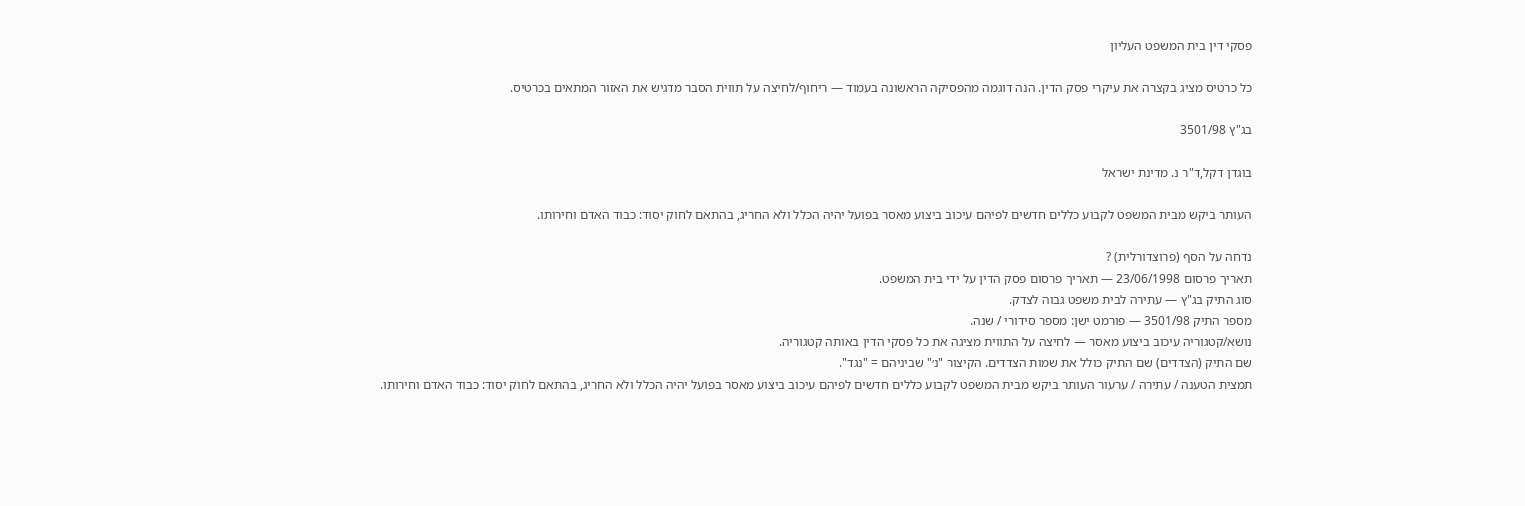פסקי דין בית המשפט העליון

כל כרטיס מציג בקצרה את עיקרי פסק הדין. הנה דוגמה מהפסיקה הראשונה בעמוד — ריחוף/לחיצה על תווית הסבר מדגיש את האזור המתאים בכרטיס.

בג"ץ 3501/98

בוגדן דקל,ד"ר נ. מדינת ישראל

העותר ביקש מבית המשפט לקבוע כללים חדשים לפיהם עיכוב ביצוע מאסר בפועל יהיה הכלל ולא החריג, בהתאם לחוק יסוד: כבוד האדם וחירותו.

נדחה על הסף (פרוצדורלית) ?
תאריך פרסום 23/06/1998 — תאריך פרסום פסק הדין על ידי בית המשפט.
סוג התיק בג"ץ — עתירה לבית משפט גבוה לצדק.
מספר התיק 3501/98 — פורמט ישן: מספר סידורי / שנה.
נושא/קטגוריה עיכוב ביצוע מאסר — לחיצה על התווית מציגה את כל פסקי הדין באותה קטגוריה.
שם התיק (הצדדים) שם התיק כולל את שמות הצדדים. הקיצור "נ׳" שביניהם = "נגד".
תמצית הטענה / עתירה / ערעור העותר ביקש מבית המשפט לקבוע כללים חדשים לפיהם עיכוב ביצוע מאסר בפועל יהיה הכלל ולא החריג, בהתאם לחוק יסוד: כבוד האדם וחירותו.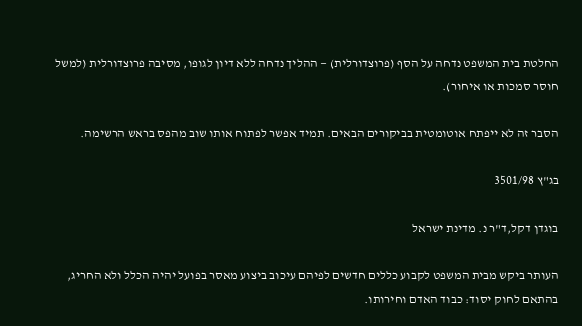החלטת בית המשפט נדחה על הסף (פרוצדורלית) — ההליך נדחה ללא דיון לגופו, מסיבה פרוצדורלית (למשל חוסר סמכות או איחור).

הסבר זה לא ייפתח אוטומטית בביקורים הבאים. תמיד אפשר לפתוח אותו שוב מהפס בראש הרשימה.

בג"ץ 3501/98

בוגדן דקל,ד"ר נ. מדינת ישראל

העותר ביקש מבית המשפט לקבוע כללים חדשים לפיהם עיכוב ביצוע מאסר בפועל יהיה הכלל ולא החריג, בהתאם לחוק יסוד: כבוד האדם וחירותו.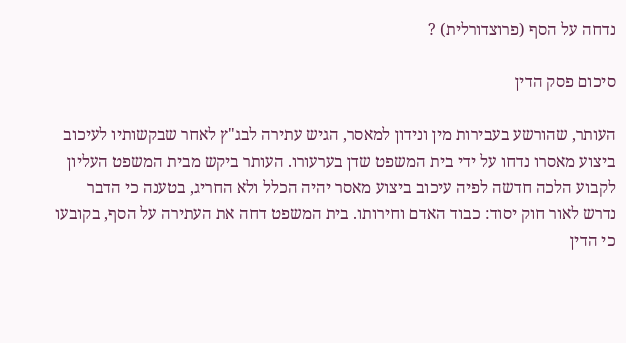נדחה על הסף (פרוצדורלית) ?

סיכום פסק הדין

העותר, שהורשע בעבירות מין ונידון למאסר, הגיש עתירה לבג"ץ לאחר שבקשותיו לעיכוב ביצוע מאסרו נדחו על ידי בית המשפט שדן בערעורו. העותר ביקש מבית המשפט העליון לקבוע הלכה חדשה לפיה עיכוב ביצוע מאסר יהיה הכלל ולא החריג, בטענה כי הדבר נדרש לאור חוק יסוד: כבוד האדם וחירותו. בית המשפט דחה את העתירה על הסף, בקובעו כי הדין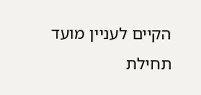הקיים לעניין מועד תחילת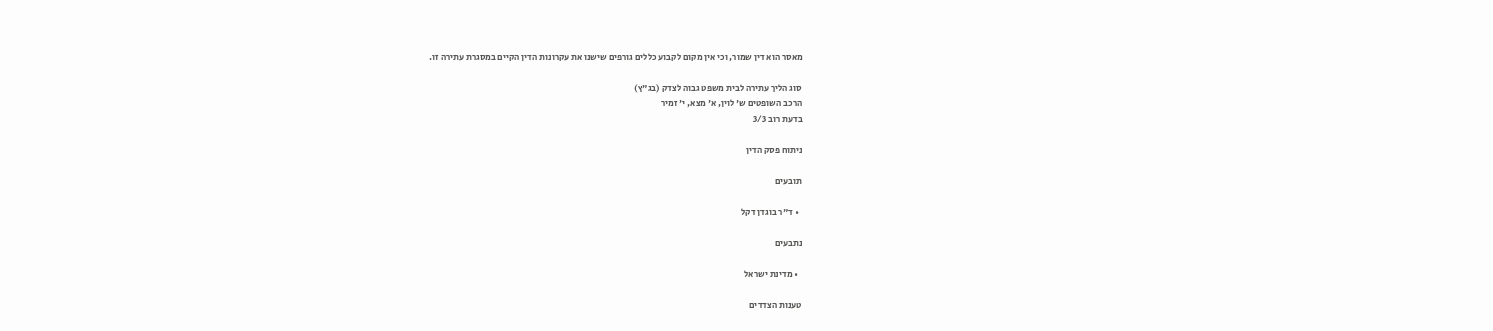מאסר הוא דין שמור, וכי אין מקום לקבוע כללים גורפים שישנו את עקרונות הדין הקיים במסגרת עתירה זו.

סוג הליך עתירה לבית משפט גבוה לצדק (בג"ץ)
הרכב השופטים ש' לוין, א' מצא, י' זמיר
בדעת רוב 3/3

ניתוח פסק הדין

תובעים

  • ד"ר בוגדן דקל

נתבעים

  • מדינת ישראל

טענות הצדדים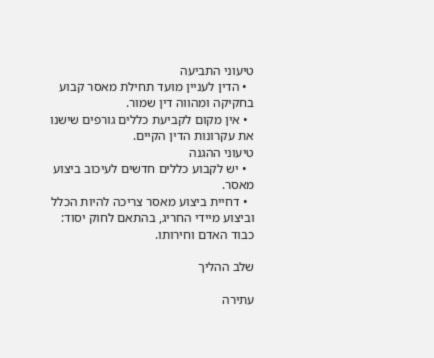טיעוני התביעה
  • הדין לעניין מועד תחילת מאסר קבוע בחקיקה ומהווה דין שמור.
  • אין מקום לקביעת כללים גורפים שישנו את עקרונות הדין הקיים.
טיעוני ההגנה
  • יש לקבוע כללים חדשים לעיכוב ביצוע מאסר.
  • דחיית ביצוע מאסר צריכה להיות הכלל וביצוע מיידי החריג, בהתאם לחוק יסוד: כבוד האדם וחירותו.

שלב ההליך

עתירה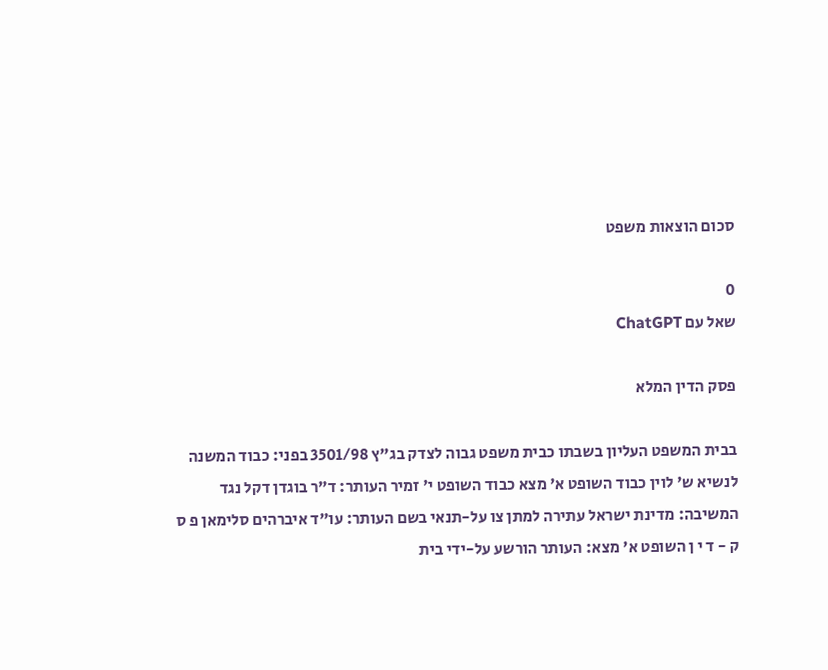סכום הוצאות משפט

0
שאל עם ChatGPT

פסק הדין המלא

בבית המשפט העליון בשבתו כבית משפט גבוה לצדק בג"ץ 3501/98 בפני: כבוד המשנה לנשיא ש' לוין כבוד השופט א' מצא כבוד השופט י' זמיר העותר: ד"ר בוגדן דקל נגד המשיבה: מדינת ישראל עתירה למתן צו על-תנאי בשם העותר: עו"ד איברהים סלימאן פ ס ק - ד י ן השופט א' מצא: העותר הורשע על-ידי בית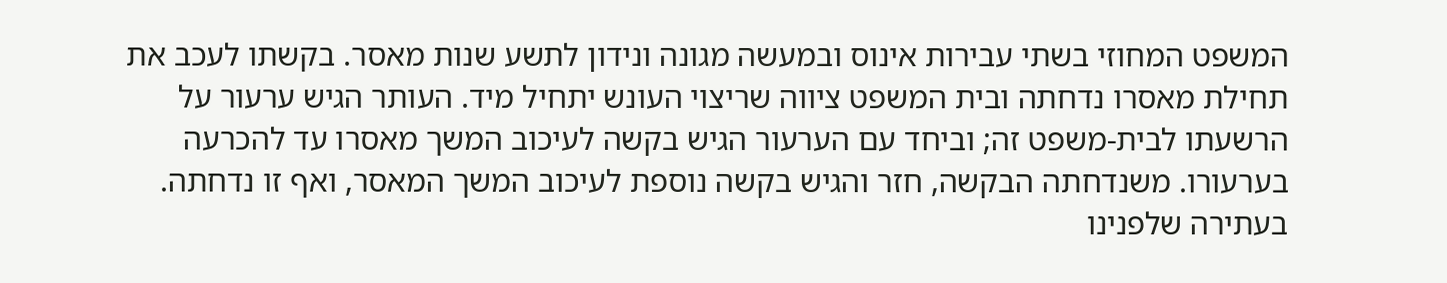המשפט המחוזי בשתי עבירות אינוס ובמעשה מגונה ונידון לתשע שנות מאסר. בקשתו לעכב את תחילת מאסרו נדחתה ובית המשפט ציווה שריצוי העונש יתחיל מיד. העותר הגיש ערעור על הרשעתו לבית-משפט זה; וביחד עם הערעור הגיש בקשה לעיכוב המשך מאסרו עד להכרעה בערעורו. משנדחתה הבקשה, חזר והגיש בקשה נוספת לעיכוב המשך המאסר, ואף זו נדחתה. בעתירה שלפנינו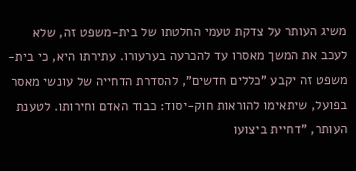משיג העותר על צדקת טעמי החלטתו של בית-משפט זה, שלא לעכב את המשך מאסרו עד להכרעה בערעורו. עתירתו היא, כי בית-משפט זה יקבע "כללים חדשים", להסדרת הדחייה של עונשי מאסר בפועל, שיתאימו להוראות חוק-יסוד: כבוד האדם וחירותו. לטענת העותר, "דחיית ביצועו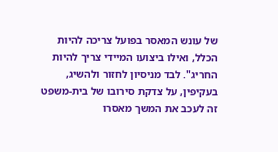של עונש המאסר בפועל צריכה להיות הכלל, ואילו ביצועו המיידי צריך להיות החריג". לבד מניסיון לחזור ולהשיג, בעקיפין, על צדקת סירובו של בית-משפט זה לעכב את המשך מאסרו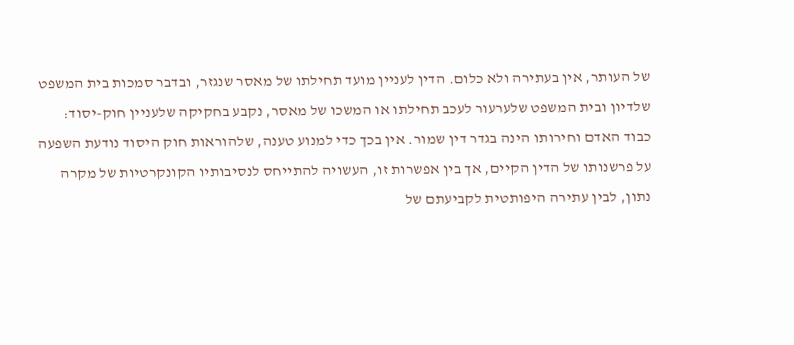של העותר, אין בעתירה ולא כלום. הדין לעניין מועד תחילתו של מאסר שנגזר, ובדבר סמכות בית המשפט שלדיון ובית המשפט שלערעור לעכב תחילתו או המשכו של מאסר, נקבע בחקיקה שלעניין חוק-יסוד: כבוד האדם וחירותו הינה בגדר דין שמור. אין בכך כדי למנוע טענה, שלהוראות חוק היסוד נודעת השפעה על פרשנותו של הדין הקיים, אך בין אפשרות זו, העשויה להתייחס לנסיבותיו הקונקרטיות של מקרה נתון, לבין עתירה היפותטית לקביעתם של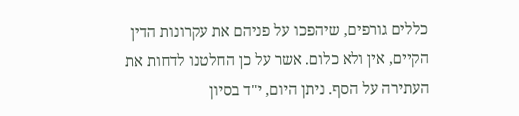כללים גורפים, שיהפכו על פניהם את עקרונות הדין הקיים, אין ולא כלום. אשר על כן החלטנו לדחות את העתירה על הסף. ניתן היום, י"ד בסיון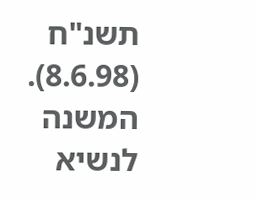תשנ"ח (8.6.98). המשנה לנשיא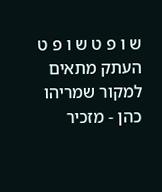ש ו פ ט ש ו פ ט העתק מתאים למקור שמריהו כהן - מזכיר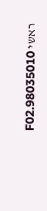ראשי 98035010.F02